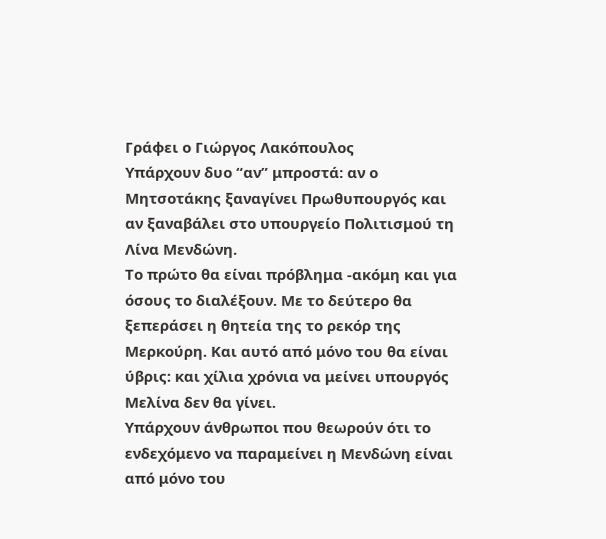Γράφει ο Γιώργος Λακόπουλος
Υπάρχουν δυο “αν” μπροστά: αν ο Μητσοτάκης ξαναγίνει Πρωθυπουργός και αν ξαναβάλει στο υπουργείο Πολιτισμού τη Λίνα Μενδώνη.
Το πρώτο θα είναι πρόβλημα -ακόμη και για όσους το διαλέξουν. Με το δεύτερο θα ξεπεράσει η θητεία της το ρεκόρ της Μερκούρη. Και αυτό από μόνο του θα είναι ύβρις: και χίλια χρόνια να μείνει υπουργός Μελίνα δεν θα γίνει.
Υπάρχουν άνθρωποι που θεωρούν ότι το ενδεχόμενο να παραμείνει η Μενδώνη είναι από μόνο του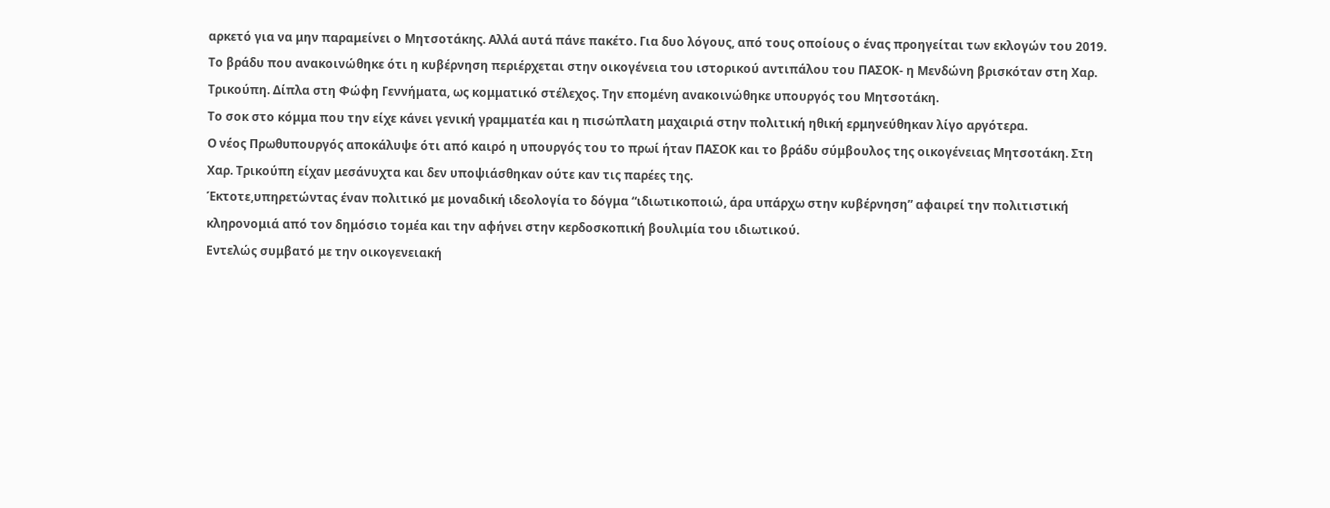αρκετό για να μην παραμείνει ο Μητσοτάκης. Αλλά αυτά πάνε πακέτο. Για δυο λόγους, από τους οποίους ο ένας προηγείται των εκλογών του 2019.
Το βράδυ που ανακοινώθηκε ότι η κυβέρνηση περιέρχεται στην οικογένεια του ιστορικού αντιπάλου του ΠΑΣΟΚ- η Μενδώνη βρισκόταν στη Χαρ. Τρικούπη. Δίπλα στη Φώφη Γεννήματα, ως κομματικό στέλεχος. Την επομένη ανακοινώθηκε υπουργός του Μητσοτάκη.
Το σοκ στο κόμμα που την είχε κάνει γενική γραμματέα και η πισώπλατη μαχαιριά στην πολιτική ηθική ερμηνεύθηκαν λίγο αργότερα.
Ο νέος Πρωθυπουργός αποκάλυψε ότι από καιρό η υπουργός του το πρωί ήταν ΠΑΣΟΚ και το βράδυ σύμβουλος της οικογένειας Μητσοτάκη. Στη Χαρ. Τρικούπη είχαν μεσάνυχτα και δεν υποψιάσθηκαν ούτε καν τις παρέες της.
Έκτοτε,υπηρετώντας έναν πολιτικό με μοναδική ιδεολογία το δόγμα “ιδιωτικοποιώ, άρα υπάρχω στην κυβέρνηση” αφαιρεί την πολιτιστική κληρονομιά από τον δημόσιο τομέα και την αφήνει στην κερδοσκοπική βουλιμία του ιδιωτικού.
Εντελώς συμβατό με την οικογενειακή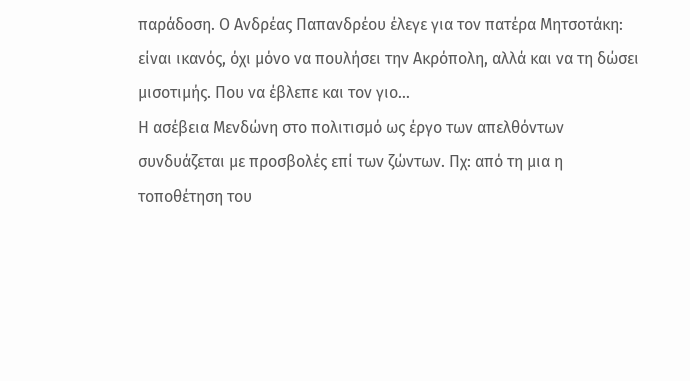παράδοση. Ο Ανδρέας Παπανδρέου έλεγε για τον πατέρα Μητσοτάκη: είναι ικανός, όχι μόνο να πουλήσει την Ακρόπολη, αλλά και να τη δώσει μισοτιμής. Που να έβλεπε και τον γιο…
Η ασέβεια Μενδώνη στο πολιτισμό ως έργο των απελθόντων συνδυάζεται με προσβολές επί των ζώντων. Πχ: από τη μια η τοποθέτηση του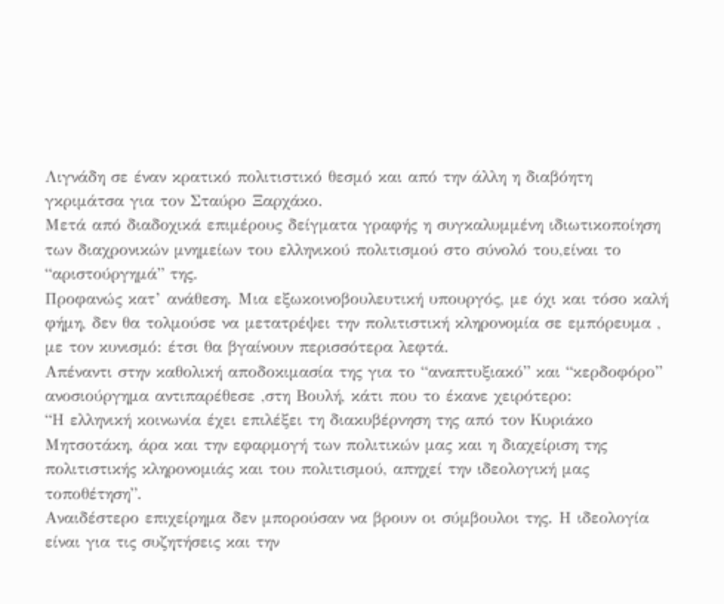Λιγνάδη σε έναν κρατικό πολιτιστικό θεσμό και από την άλλη η διαβόητη γκριμάτσα για τον Σταύρο Ξαρχάκο.
Μετά από διαδοχικά επιμέρους δείγματα γραφής η συγκαλυμμένη ιδιωτικοποίηση των διαχρονικών μνημείων του ελληνικού πολιτισμού στο σύνολό του,είναι το “αριστούργημά” της.
Προφανώς κατ’ ανάθεση. Μια εξωκοινοβουλευτική υπουργός, με όχι και τόσο καλή φήμη, δεν θα τολμούσε να μετατρέψει την πολιτιστική κληρονομία σε εμπόρευμα , με τον κυνισμό: έτσι θα βγαίνουν περισσότερα λεφτά.
Απέναντι στην καθολική αποδοκιμασία της για το “αναπτυξιακό” και “κερδοφόρο” ανοσιούργημα αντιπαρέθεσε ,στη Βουλή, κάτι που το έκανε χειρότερο:
“Η ελληνική κοινωνία έχει επιλέξει τη διακυβέρνηση της από τον Κυριάκο Μητσοτάκη, άρα και την εφαρμογή των πολιτικών μας και η διαχείριση της πολιτιστικής κληρονομιάς και του πολιτισμού, απηχεί την ιδεολογική μας τοποθέτηση”.
Αναιδέστερο επιχείρημα δεν μπορούσαν να βρουν οι σύμβουλοι της. Η ιδεολογία είναι για τις συζητήσεις και την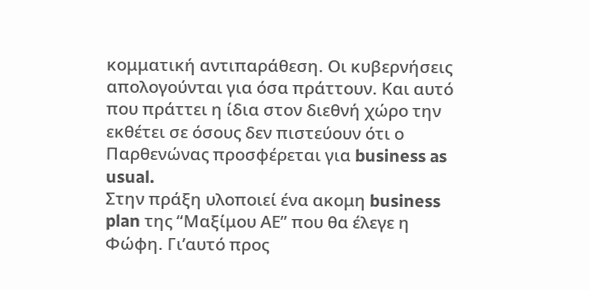κομματική αντιπαράθεση. Οι κυβερνήσεις απολογούνται για όσα πράττουν. Και αυτό που πράττει η ίδια στον διεθνή χώρο την εκθέτει σε όσους δεν πιστεύουν ότι ο Παρθενώνας προσφέρεται για business as usual.
Στην πράξη υλοποιεί ένα ακομη business plan της “Μαξίμου ΑΕ” που θα έλεγε η Φώφη. Γι’αυτό προς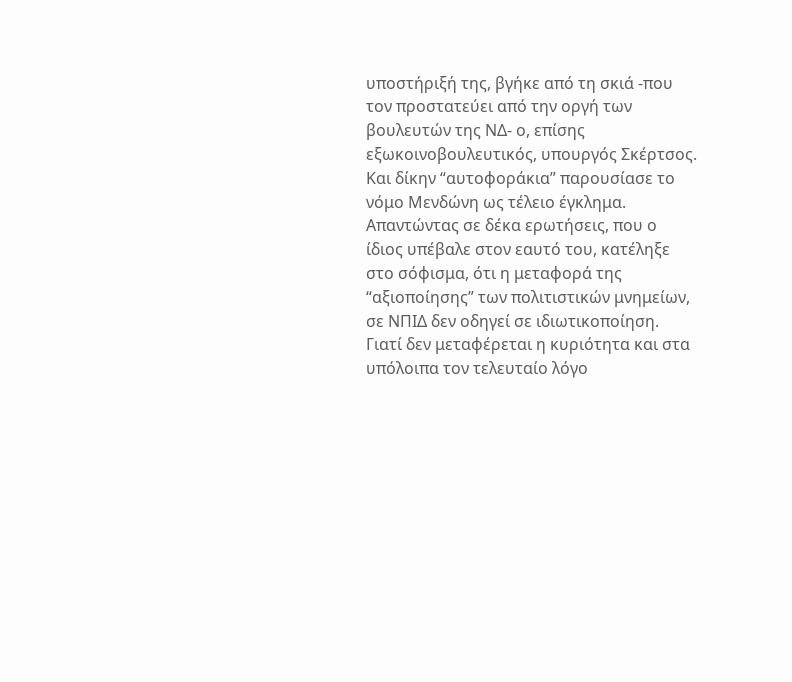υποστήριξή της, βγήκε από τη σκιά -που τον προστατεύει από την οργή των βουλευτών της ΝΔ- ο, επίσης εξωκοινοβουλευτικός, υπουργός Σκέρτσος. Και δίκην “αυτοφοράκια” παρουσίασε το νόμο Μενδώνη ως τέλειο έγκλημα.
Απαντώντας σε δέκα ερωτήσεις, που ο ίδιος υπέβαλε στον εαυτό του, κατέληξε στο σόφισμα, ότι η μεταφορά της “αξιοποίησης” των πολιτιστικών μνημείων, σε ΝΠΙΔ δεν οδηγεί σε ιδιωτικοποίηση. Γιατί δεν μεταφέρεται η κυριότητα και στα υπόλοιπα τον τελευταίο λόγο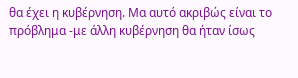θα έχει η κυβέρνηση. Μα αυτό ακριβώς είναι το πρόβλημα -με άλλη κυβέρνηση θα ήταν ίσως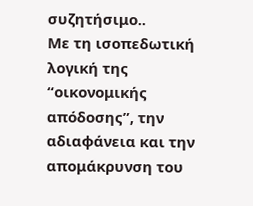συζητήσιμο..
Με τη ισοπεδωτική λογική της “οικονομικής απόδοσης”, την αδιαφάνεια και την απομάκρυνση του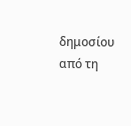δημοσίου από τη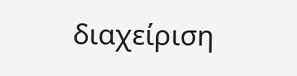διαχείριση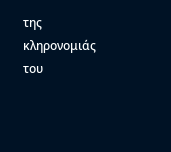της κληρονομιάς του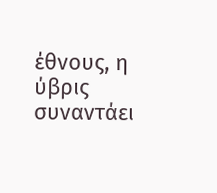έθνους, η ύβρις συναντάει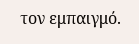τον εμπαιγμό.